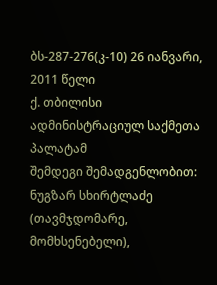ბს-287-276(კ-10) 26 იანვარი, 2011 წელი
ქ. თბილისი
ადმინისტრაციულ საქმეთა პალატამ
შემდეგი შემადგენლობით:
ნუგზარ სხირტლაძე (თავმჯდომარე, მომხსენებელი),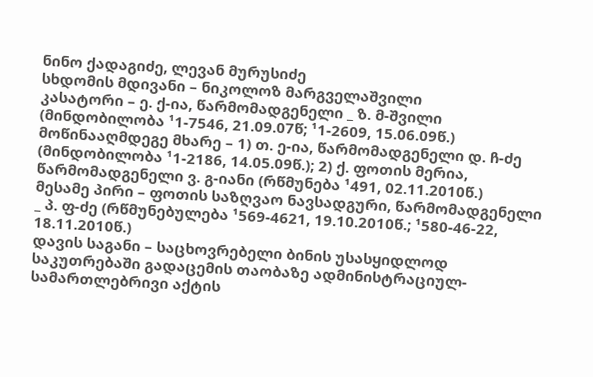ნინო ქადაგიძე, ლევან მურუსიძე
სხდომის მდივანი – ნიკოლოზ მარგველაშვილი
კასატორი – ე. ქ-ია, წარმომადგენელი _ ზ. მ-შვილი (მინდობილობა ¹1-7546, 21.09.07წ; ¹1-2609, 15.06.09წ.)
მოწინააღმდეგე მხარე – 1) თ. ე-ია, წარმომადგენელი დ. ჩ-ძე (მინდობილობა ¹1-2186, 14.05.09წ.); 2) ქ. ფოთის მერია, წარმომადგენელი ვ. გ-იანი (რწმუნება ¹491, 02.11.2010წ.)
მესამე პირი – ფოთის საზღვაო ნავსადგური, წარმომადგენელი _ პ. ფ-ძე (რწმუნებულება ¹569-4621, 19.10.2010წ.; ¹580-46-22, 18.11.2010წ.)
დავის საგანი – საცხოვრებელი ბინის უსასყიდლოდ საკუთრებაში გადაცემის თაობაზე ადმინისტრაციულ-სამართლებრივი აქტის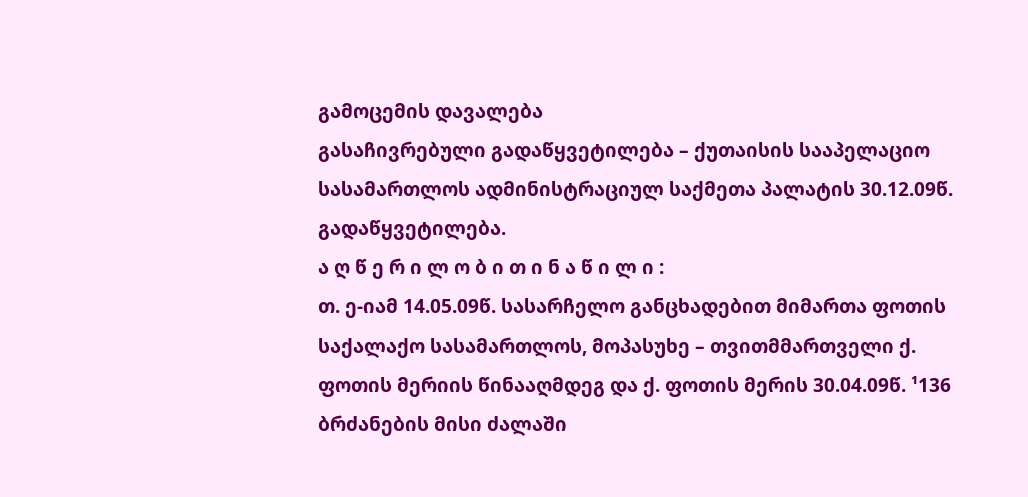გამოცემის დავალება
გასაჩივრებული გადაწყვეტილება – ქუთაისის სააპელაციო სასამართლოს ადმინისტრაციულ საქმეთა პალატის 30.12.09წ. გადაწყვეტილება.
ა ღ წ ე რ ი ლ ო ბ ი თ ი ნ ა წ ი ლ ი :
თ. ე-იამ 14.05.09წ. სასარჩელო განცხადებით მიმართა ფოთის საქალაქო სასამართლოს, მოპასუხე – თვითმმართველი ქ. ფოთის მერიის წინააღმდეგ და ქ. ფოთის მერის 30.04.09წ. ¹136 ბრძანების მისი ძალაში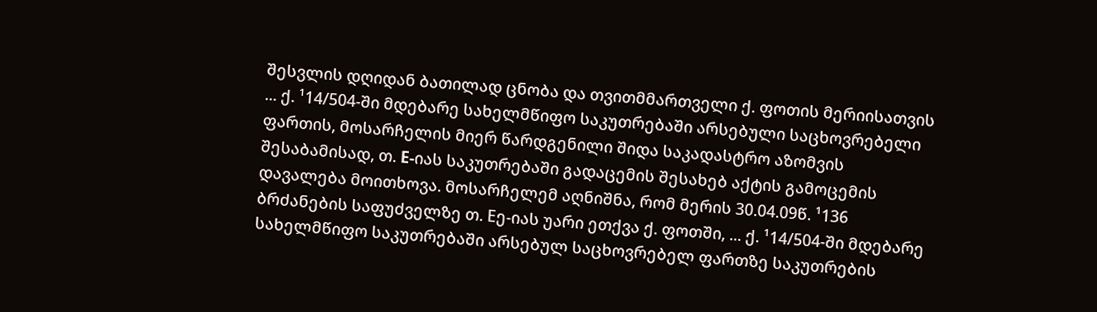შესვლის დღიდან ბათილად ცნობა და თვითმმართველი ქ. ფოთის მერიისათვის ... ქ. ¹14/504-ში მდებარე სახელმწიფო საკუთრებაში არსებული საცხოვრებელი ფართის, მოსარჩელის მიერ წარდგენილი შიდა საკადასტრო აზომვის შესაბამისად, თ. E-იას საკუთრებაში გადაცემის შესახებ აქტის გამოცემის დავალება მოითხოვა. მოსარჩელემ აღნიშნა, რომ მერის 30.04.09წ. ¹136 ბრძანების საფუძველზე თ. Eე-იას უარი ეთქვა ქ. ფოთში, ... ქ. ¹14/504-ში მდებარე სახელმწიფო საკუთრებაში არსებულ საცხოვრებელ ფართზე საკუთრების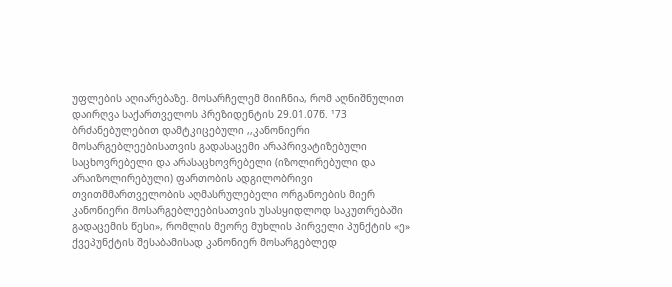უფლების აღიარებაზე. მოსარჩელემ მიიჩნია, რომ აღნიშნულით დაირღვა საქართველოს პრეზიდენტის 29.01.07წ. ¹73 ბრძანებულებით დამტკიცებული ,,კანონიერი მოსარგებლეებისათვის გადასაცემი არაპრივატიზებული საცხოვრებელი და არასაცხოვრებელი (იზოლირებული და არაიზოლირებული) ფართობის ადგილობრივი თვითმმართველობის აღმასრულებელი ორგანოების მიერ კანონიერი მოსარგებლეებისათვის უსასყიდლოდ საკუთრებაში გადაცემის წესი», რომლის მეორე მუხლის პირველი პუნქტის «ე» ქვეპუნქტის შესაბამისად კანონიერ მოსარგებლედ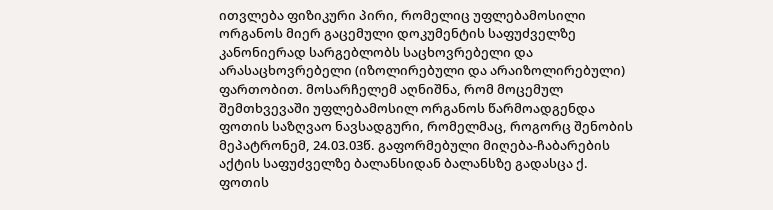ითვლება ფიზიკური პირი, რომელიც უფლებამოსილი ორგანოს მიერ გაცემული დოკუმენტის საფუძველზე კანონიერად სარგებლობს საცხოვრებელი და არასაცხოვრებელი (იზოლირებული და არაიზოლირებული) ფართობით. მოსარჩელემ აღნიშნა, რომ მოცემულ შემთხვევაში უფლებამოსილ ორგანოს წარმოადგენდა ფოთის საზღვაო ნავსადგური, რომელმაც, როგორც შენობის მეპატრონემ, 24.03.03წ. გაფორმებული მიღება-ჩაბარების აქტის საფუძველზე ბალანსიდან ბალანსზე გადასცა ქ. ფოთის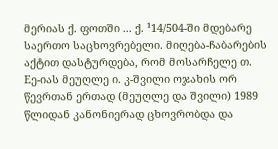მერიას ქ. ფოთში ... ქ. ¹14/504-ში მდებარე საერთო საცხოვრებელი. მიღება-ჩაბარების აქტით დასტურდება, რომ მოსარჩელე თ. Eე-იას მეუღლე ი. კ-შვილი ოჯახის ორ წევრთან ერთად (მეუღლე და შვილი) 1989 წლიდან კანონიერად ცხოვრობდა და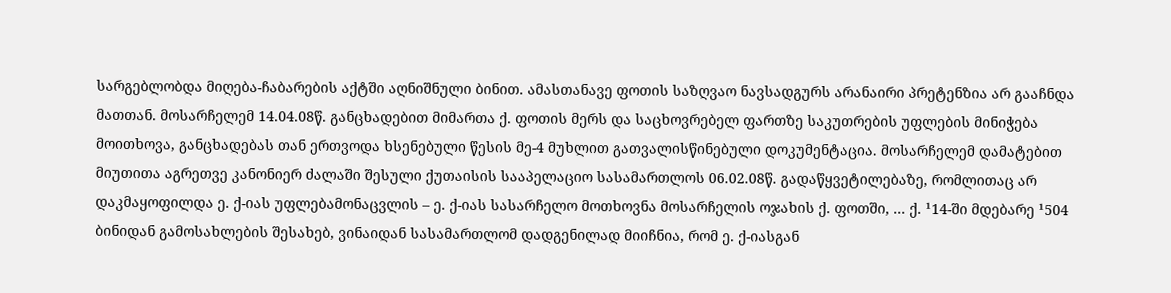სარგებლობდა მიღება-ჩაბარების აქტში აღნიშნული ბინით. ამასთანავე ფოთის საზღვაო ნავსადგურს არანაირი პრეტენზია არ გააჩნდა მათთან. მოსარჩელემ 14.04.08წ. განცხადებით მიმართა ქ. ფოთის მერს და საცხოვრებელ ფართზე საკუთრების უფლების მინიჭება მოითხოვა, განცხადებას თან ერთვოდა ხსენებული წესის მე-4 მუხლით გათვალისწინებული დოკუმენტაცია. მოსარჩელემ დამატებით მიუთითა აგრეთვე კანონიერ ძალაში შესული ქუთაისის სააპელაციო სასამართლოს 06.02.08წ. გადაწყვეტილებაზე, რომლითაც არ დაკმაყოფილდა ე. ქ-იას უფლებამონაცვლის – ე. ქ-იას სასარჩელო მოთხოვნა მოსარჩელის ოჯახის ქ. ფოთში, ... ქ. ¹14-ში მდებარე ¹504 ბინიდან გამოსახლების შესახებ, ვინაიდან სასამართლომ დადგენილად მიიჩნია, რომ ე. ქ-იასგან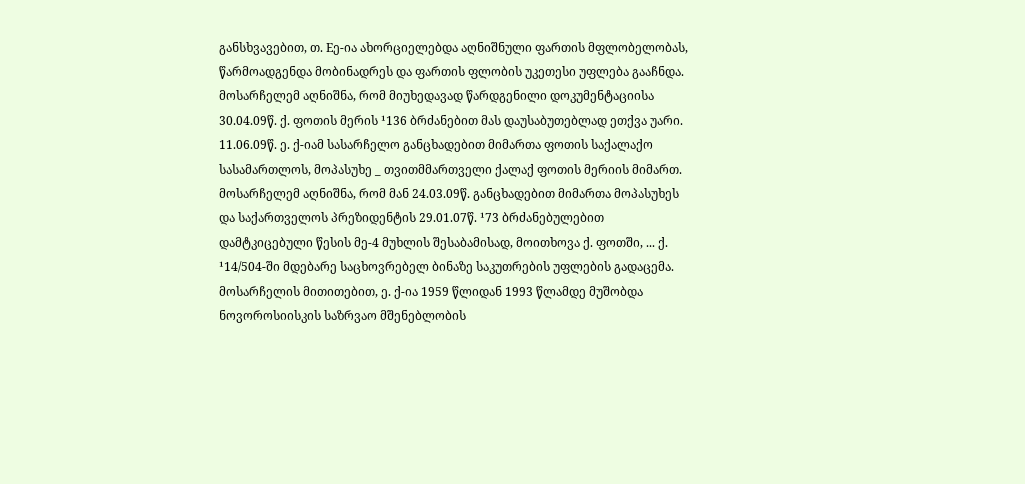განსხვავებით, თ. Eე-ია ახორციელებდა აღნიშნული ფართის მფლობელობას, წარმოადგენდა მობინადრეს და ფართის ფლობის უკეთესი უფლება გააჩნდა. მოსარჩელემ აღნიშნა, რომ მიუხედავად წარდგენილი დოკუმენტაციისა 30.04.09წ. ქ. ფოთის მერის ¹136 ბრძანებით მას დაუსაბუთებლად ეთქვა უარი.
11.06.09წ. ე. ქ-იამ სასარჩელო განცხადებით მიმართა ფოთის საქალაქო სასამართლოს, მოპასუხე _ თვითმმართველი ქალაქ ფოთის მერიის მიმართ. მოსარჩელემ აღნიშნა, რომ მან 24.03.09წ. განცხადებით მიმართა მოპასუხეს და საქართველოს პრეზიდენტის 29.01.07წ. ¹73 ბრძანებულებით დამტკიცებული წესის მე-4 მუხლის შესაბამისად, მოითხოვა ქ. ფოთში, ... ქ. ¹14/504-ში მდებარე საცხოვრებელ ბინაზე საკუთრების უფლების გადაცემა. მოსარჩელის მითითებით, ე. ქ-ია 1959 წლიდან 1993 წლამდე მუშობდა ნოვოროსიისკის საზრვაო მშენებლობის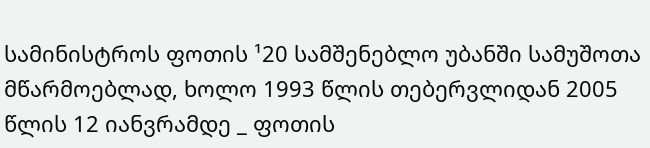სამინისტროს ფოთის ¹20 სამშენებლო უბანში სამუშოთა მწარმოებლად, ხოლო 1993 წლის თებერვლიდან 2005 წლის 12 იანვრამდე _ ფოთის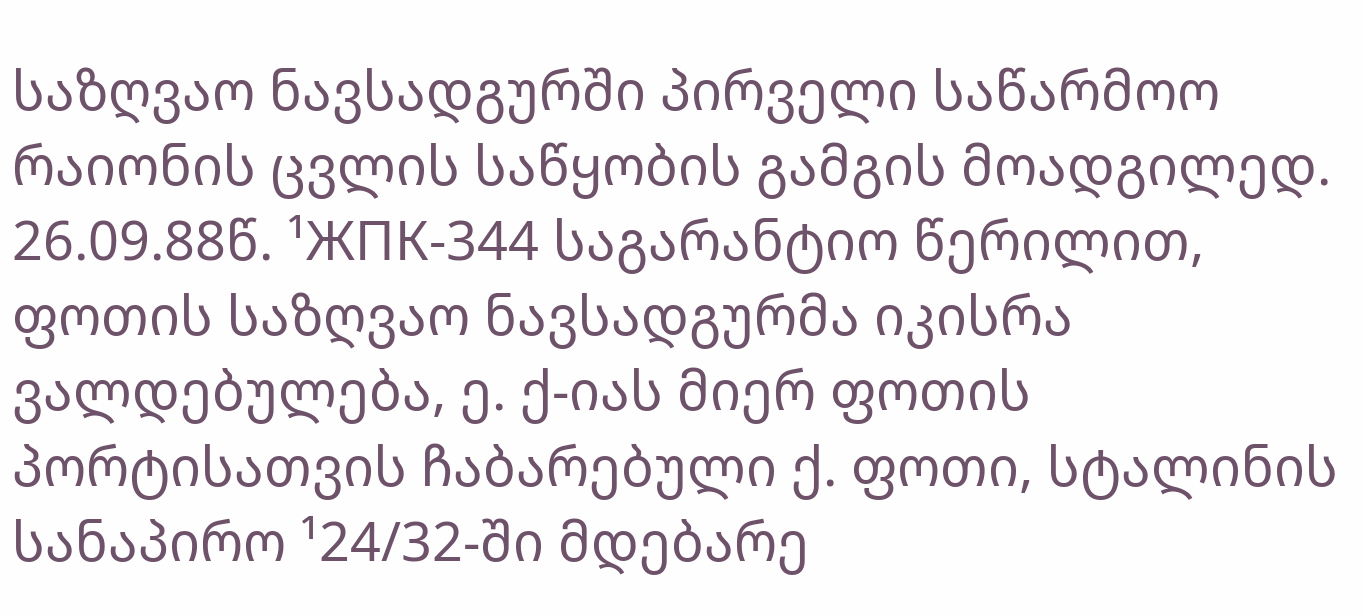საზღვაო ნავსადგურში პირველი საწარმოო რაიონის ცვლის საწყობის გამგის მოადგილედ. 26.09.88წ. ¹ЖПК-344 საგარანტიო წერილით, ფოთის საზღვაო ნავსადგურმა იკისრა ვალდებულება, ე. ქ-იას მიერ ფოთის პორტისათვის ჩაბარებული ქ. ფოთი, სტალინის სანაპირო ¹24/32-ში მდებარე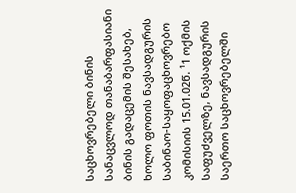საცხოვრებელი ბინის სანაცვლოდ თანაბარფასიანი ბინის გადაცემის შესახებ, ხოლო ფოთის ნავსადგურის საბინაო-საყოფაცხოვრებო კომისიის 15.01.02წ. ¹1 ოქმის საფუძველზე, ნავსადგურის საერთო საცხოვრებელში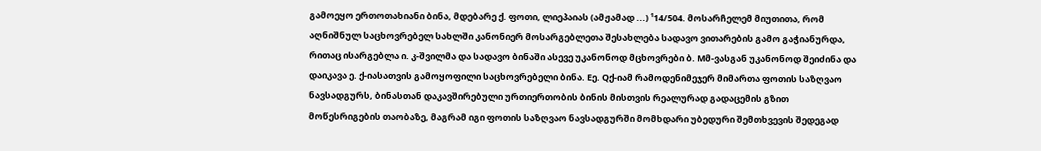გამოეყო ერთოთახიანი ბინა, მდებარე ქ. ფოთი, ლიეპაიას (ამჟამად ...) ¹14/504. მოსარჩელემ მიუთითა, რომ აღნიშნულ საცხოვრებელ სახლში კანონიერ მოსარგებლეთა შესახლება სადავო ვითარების გამო გაჭიანურდა, რითაც ისარგებლა ი. კ-შვილმა და სადავო ბინაში ასევე უკანონოდ მცხოვრები ბ. Mმ-ვასგან უკანონოდ შეიძინა და დაიკავა ე. ქ-იასათვის გამოყოფილი საცხოვრებელი ბინა. Eე. Qქ-იამ რამოდენიმეჯერ მიმართა ფოთის საზღვაო ნავსადგურს, ბინასთან დაკავშირებული ურთიერთობის ბინის მისთვის რეალურად გადაცემის გზით მოწესრიგების თაობაზე, მაგრამ იგი ფოთის საზღვაო ნავსადგურში მომხდარი უბედური შემთხვევის შედეგად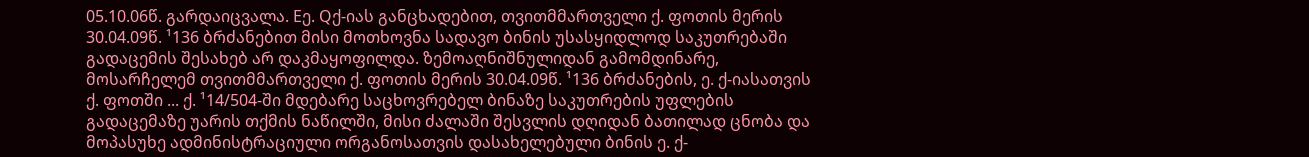05.10.06წ. გარდაიცვალა. Eე. Qქ-იას განცხადებით, თვითმმართველი ქ. ფოთის მერის 30.04.09წ. ¹136 ბრძანებით მისი მოთხოვნა სადავო ბინის უსასყიდლოდ საკუთრებაში გადაცემის შესახებ არ დაკმაყოფილდა. ზემოაღნიშნულიდან გამომდინარე, მოსარჩელემ თვითმმართველი ქ. ფოთის მერის 30.04.09წ. ¹136 ბრძანების, ე. ქ-იასათვის ქ. ფოთში ... ქ. ¹14/504-ში მდებარე საცხოვრებელ ბინაზე საკუთრების უფლების გადაცემაზე უარის თქმის ნაწილში, მისი ძალაში შესვლის დღიდან ბათილად ცნობა და მოპასუხე ადმინისტრაციული ორგანოსათვის დასახელებული ბინის ე. ქ-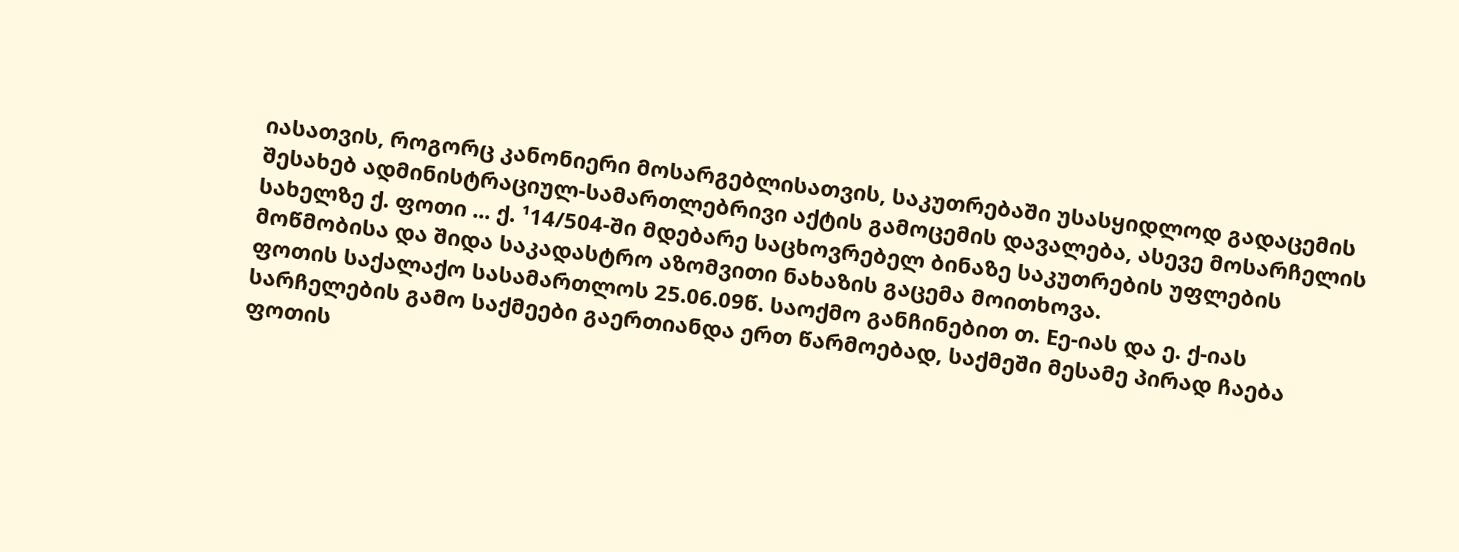იასათვის, როგორც კანონიერი მოსარგებლისათვის, საკუთრებაში უსასყიდლოდ გადაცემის შესახებ ადმინისტრაციულ-სამართლებრივი აქტის გამოცემის დავალება, ასევე მოსარჩელის სახელზე ქ. ფოთი ... ქ. ¹14/504-ში მდებარე საცხოვრებელ ბინაზე საკუთრების უფლების მოწმობისა და შიდა საკადასტრო აზომვითი ნახაზის გაცემა მოითხოვა.
ფოთის საქალაქო სასამართლოს 25.06.09წ. საოქმო განჩინებით თ. Eე-იას და ე. ქ-იას სარჩელების გამო საქმეები გაერთიანდა ერთ წარმოებად, საქმეში მესამე პირად ჩაება ფოთის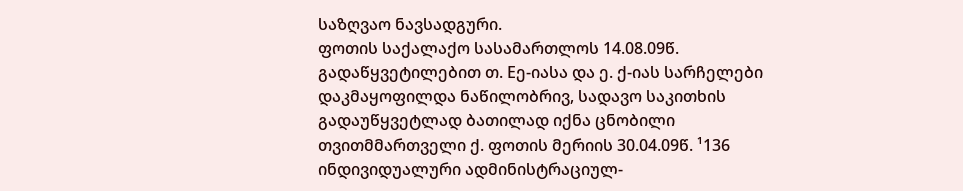საზღვაო ნავსადგური.
ფოთის საქალაქო სასამართლოს 14.08.09წ. გადაწყვეტილებით თ. Eე-იასა და ე. ქ-იას სარჩელები დაკმაყოფილდა ნაწილობრივ, სადავო საკითხის გადაუწყვეტლად ბათილად იქნა ცნობილი თვითმმართველი ქ. ფოთის მერიის 30.04.09წ. ¹136 ინდივიდუალური ადმინისტრაციულ-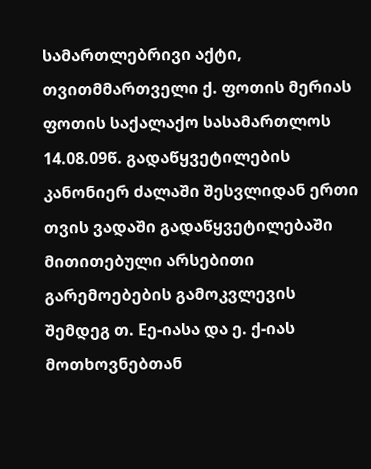სამართლებრივი აქტი, თვითმმართველი ქ. ფოთის მერიას ფოთის საქალაქო სასამართლოს 14.08.09წ. გადაწყვეტილების კანონიერ ძალაში შესვლიდან ერთი თვის ვადაში გადაწყვეტილებაში მითითებული არსებითი გარემოებების გამოკვლევის შემდეგ თ. Eე-იასა და ე. ქ-იას მოთხოვნებთან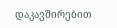დაკავშირებით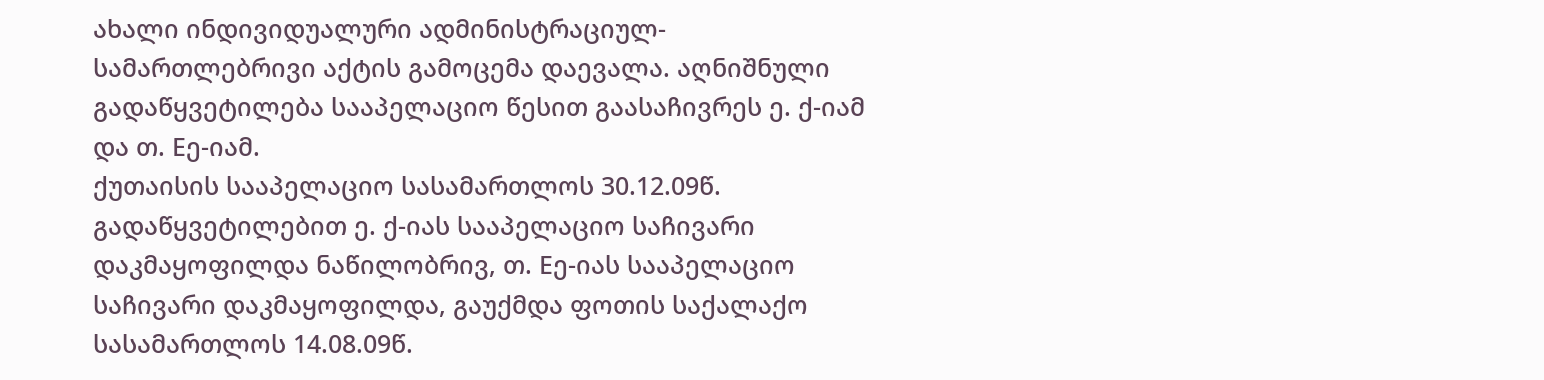ახალი ინდივიდუალური ადმინისტრაციულ-სამართლებრივი აქტის გამოცემა დაევალა. აღნიშნული გადაწყვეტილება სააპელაციო წესით გაასაჩივრეს ე. ქ-იამ და თ. Eე-იამ.
ქუთაისის სააპელაციო სასამართლოს 30.12.09წ. გადაწყვეტილებით ე. ქ-იას სააპელაციო საჩივარი დაკმაყოფილდა ნაწილობრივ, თ. Eე-იას სააპელაციო საჩივარი დაკმაყოფილდა, გაუქმდა ფოთის საქალაქო სასამართლოს 14.08.09წ.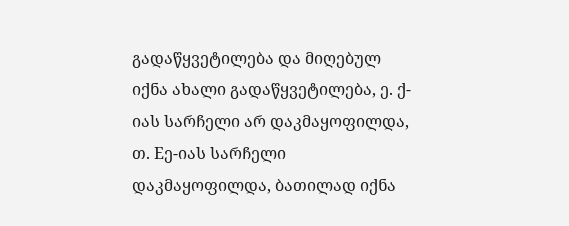გადაწყვეტილება და მიღებულ იქნა ახალი გადაწყვეტილება, ე. ქ-იას სარჩელი არ დაკმაყოფილდა, თ. Eე-იას სარჩელი დაკმაყოფილდა, ბათილად იქნა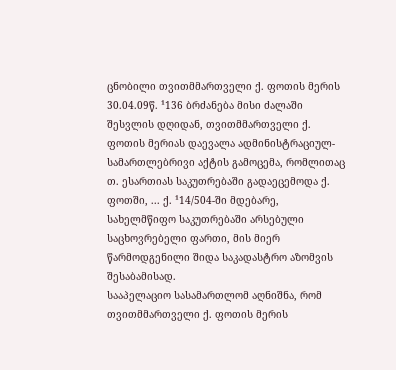ცნობილი თვითმმართველი ქ. ფოთის მერის 30.04.09წ. ¹136 ბრძანება მისი ძალაში შესვლის დღიდან, თვითმმართველი ქ. ფოთის მერიას დაევალა ადმინისტრაციულ-სამართლებრივი აქტის გამოცემა, რომლითაც თ. ესართიას საკუთრებაში გადაეცემოდა ქ. ფოთში, ... ქ. ¹14/504-ში მდებარე, სახელმწიფო საკუთრებაში არსებული საცხოვრებელი ფართი, მის მიერ წარმოდგენილი შიდა საკადასტრო აზომვის შესაბამისად.
სააპელაციო სასამართლომ აღნიშნა, რომ თვითმმართველი ქ. ფოთის მერის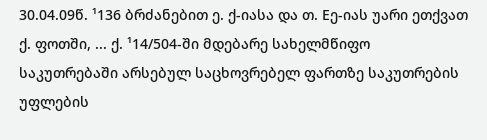30.04.09წ. ¹136 ბრძანებით ე. ქ-იასა და თ. Eე-იას უარი ეთქვათ ქ. ფოთში, ... ქ. ¹14/504-ში მდებარე სახელმწიფო საკუთრებაში არსებულ საცხოვრებელ ფართზე საკუთრების უფლების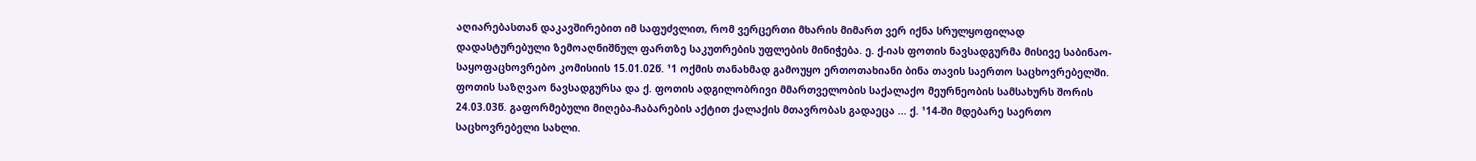აღიარებასთან დაკავშირებით იმ საფუძვლით, რომ ვერცერთი მხარის მიმართ ვერ იქნა სრულყოფილად დადასტურებული ზემოაღნიშნულ ფართზე საკუთრების უფლების მინიჭება. ე. ქ-იას ფოთის ნავსადგურმა მისივე საბინაო-საყოფაცხოვრებო კომისიის 15.01.02წ. ¹1 ოქმის თანახმად გამოუყო ერთოთახიანი ბინა თავის საერთო საცხოვრებელში. ფოთის საზღვაო ნავსადგურსა და ქ. ფოთის ადგილობრივი მმართველობის საქალაქო მეურნეობის სამსახურს შორის 24.03.03წ. გაფორმებული მიღება-ჩაბარების აქტით ქალაქის მთავრობას გადაეცა ... ქ. ¹14-ში მდებარე საერთო საცხოვრებელი სახლი.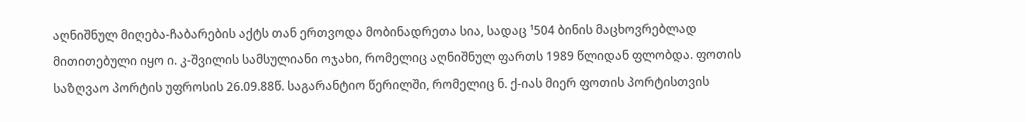აღნიშნულ მიღება-ჩაბარების აქტს თან ერთვოდა მობინადრეთა სია, სადაც ¹504 ბინის მაცხოვრებლად მითითებული იყო ი. კ-შვილის სამსულიანი ოჯახი, რომელიც აღნიშნულ ფართს 1989 წლიდან ფლობდა. ფოთის საზღვაო პორტის უფროსის 26.09.88წ. საგარანტიო წერილში, რომელიც ნ. ქ-იას მიერ ფოთის პორტისთვის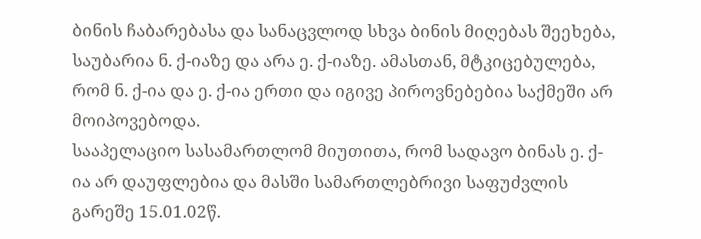ბინის ჩაბარებასა და სანაცვლოდ სხვა ბინის მიღებას შეეხება, საუბარია ნ. ქ-იაზე და არა ე. ქ-იაზე. ამასთან, მტკიცებულება, რომ ნ. ქ-ია და ე. ქ-ია ერთი და იგივე პიროვნებებია საქმეში არ მოიპოვებოდა.
სააპელაციო სასამართლომ მიუთითა, რომ სადავო ბინას ე. ქ-ია არ დაუფლებია და მასში სამართლებრივი საფუძვლის გარეშე 15.01.02წ.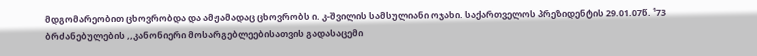მდგომარეობით ცხოვრობდა და ამჟამადაც ცხოვრობს ი. კ-შვილის სამსულიანი ოჯახი. საქართველოს პრეზიდენტის 29.01.07წ. ¹73 ბრძანებულების ,,კანონიერი მოსარგებლეებისათვის გადასაცემი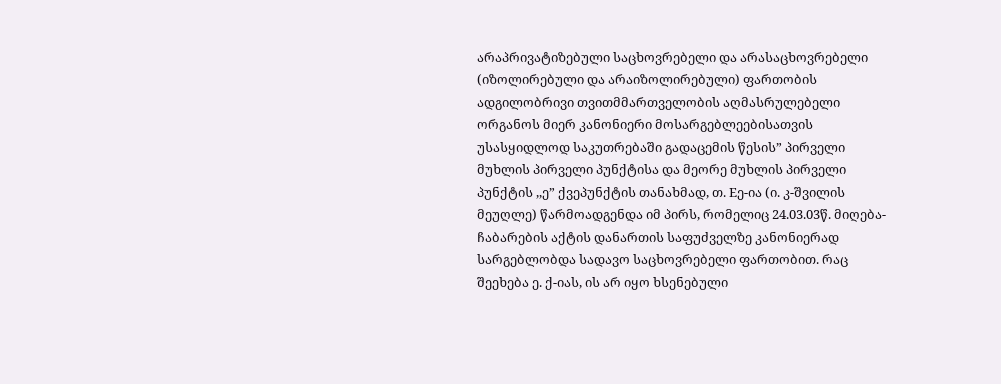არაპრივატიზებული საცხოვრებელი და არასაცხოვრებელი (იზოლირებული და არაიზოლირებული) ფართობის ადგილობრივი თვითმმართველობის აღმასრულებელი ორგანოს მიერ კანონიერი მოსარგებლეებისათვის უსასყიდლოდ საკუთრებაში გადაცემის წესის” პირველი მუხლის პირველი პუნქტისა და მეორე მუხლის პირველი პუნქტის ,,ე” ქვეპუნქტის თანახმად, თ. Eე-ია (ი. კ-შვილის მეუღლე) წარმოადგენდა იმ პირს, რომელიც 24.03.03წ. მიღება-ჩაბარების აქტის დანართის საფუძველზე კანონიერად სარგებლობდა სადავო საცხოვრებელი ფართობით. რაც შეეხება ე. ქ-იას, ის არ იყო ხსენებული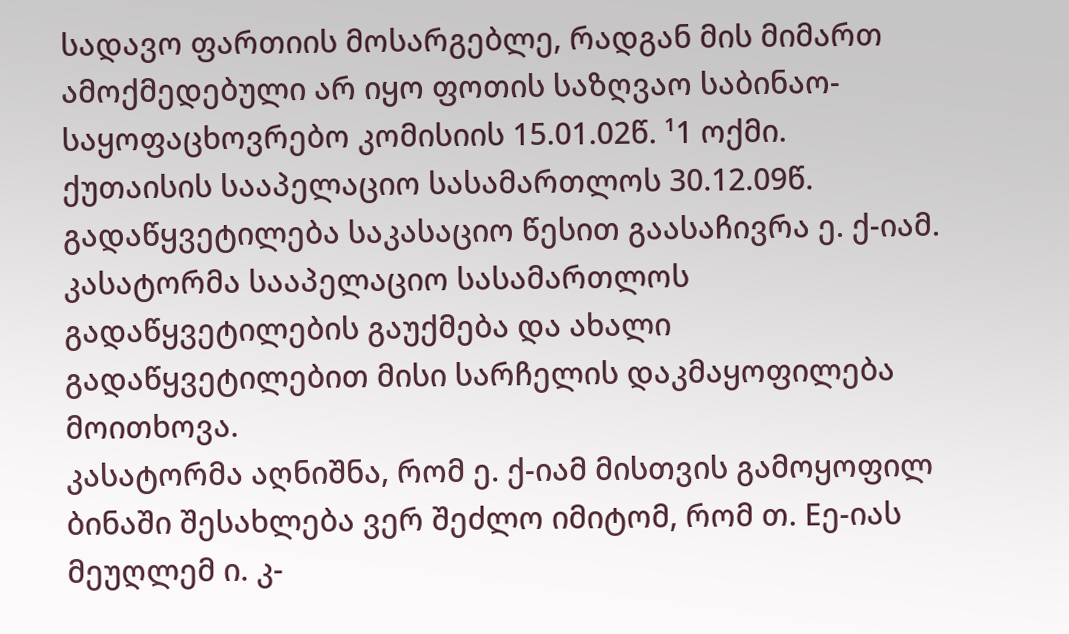სადავო ფართიის მოსარგებლე, რადგან მის მიმართ ამოქმედებული არ იყო ფოთის საზღვაო საბინაო-საყოფაცხოვრებო კომისიის 15.01.02წ. ¹1 ოქმი.
ქუთაისის სააპელაციო სასამართლოს 30.12.09წ. გადაწყვეტილება საკასაციო წესით გაასაჩივრა ე. ქ-იამ. კასატორმა სააპელაციო სასამართლოს გადაწყვეტილების გაუქმება და ახალი გადაწყვეტილებით მისი სარჩელის დაკმაყოფილება მოითხოვა.
კასატორმა აღნიშნა, რომ ე. ქ-იამ მისთვის გამოყოფილ ბინაში შესახლება ვერ შეძლო იმიტომ, რომ თ. Eე-იას მეუღლემ ი. კ-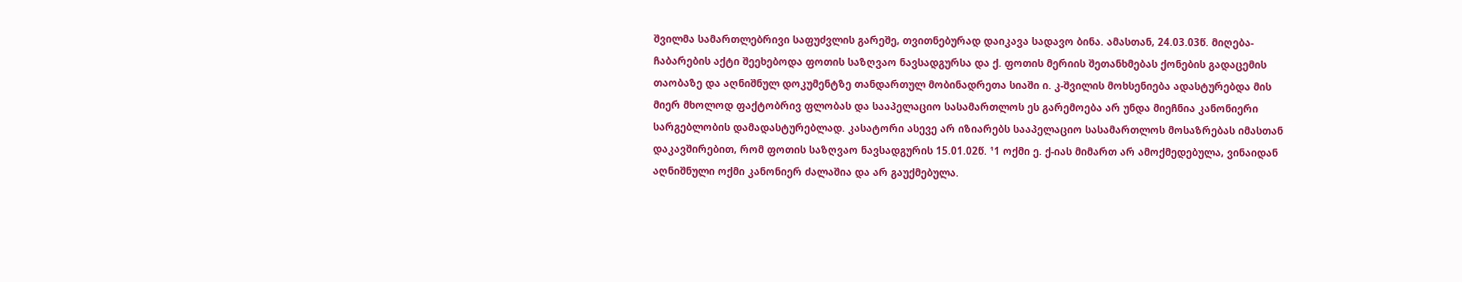შვილმა სამართლებრივი საფუძვლის გარეშე, თვითნებურად დაიკავა სადავო ბინა. ამასთან, 24.03.03წ. მიღება-ჩაბარების აქტი შეეხებოდა ფოთის საზღვაო ნავსადგურსა და ქ. ფოთის მერიის შეთანხმებას ქონების გადაცემის თაობაზე და აღნიშნულ დოკუმენტზე თანდართულ მობინადრეთა სიაში ი. კ-შვილის მოხსენიება ადასტურებდა მის მიერ მხოლოდ ფაქტობრივ ფლობას და სააპელაციო სასამართლოს ეს გარემოება არ უნდა მიეჩნია კანონიერი სარგებლობის დამადასტურებლად. კასატორი ასევე არ იზიარებს სააპელაციო სასამართლოს მოსაზრებას იმასთან დაკავშირებით, რომ ფოთის საზღვაო ნავსადგურის 15.01.02წ. ¹1 ოქმი ე. ქ-იას მიმართ არ ამოქმედებულა, ვინაიდან აღნიშნული ოქმი კანონიერ ძალაშია და არ გაუქმებულა.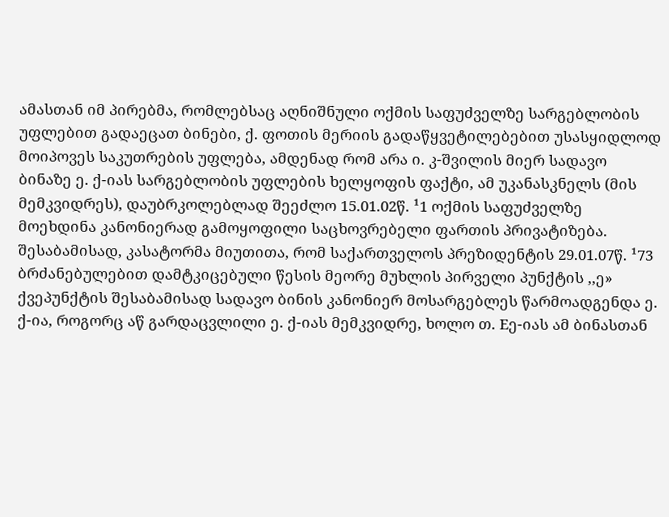ამასთან იმ პირებმა, რომლებსაც აღნიშნული ოქმის საფუძველზე სარგებლობის უფლებით გადაეცათ ბინები, ქ. ფოთის მერიის გადაწყვეტილებებით უსასყიდლოდ მოიპოვეს საკუთრების უფლება, ამდენად რომ არა ი. კ-შვილის მიერ სადავო ბინაზე ე. ქ-იას სარგებლობის უფლების ხელყოფის ფაქტი, ამ უკანასკნელს (მის მემკვიდრეს), დაუბრკოლებლად შეეძლო 15.01.02წ. ¹1 ოქმის საფუძველზე მოეხდინა კანონიერად გამოყოფილი საცხოვრებელი ფართის პრივატიზება. შესაბამისად, კასატორმა მიუთითა, რომ საქართველოს პრეზიდენტის 29.01.07წ. ¹73 ბრძანებულებით დამტკიცებული წესის მეორე მუხლის პირველი პუნქტის ,,ე» ქვეპუნქტის შესაბამისად სადავო ბინის კანონიერ მოსარგებლეს წარმოადგენდა ე. ქ-ია, როგორც აწ გარდაცვლილი ე. ქ-იას მემკვიდრე, ხოლო თ. Eე-იას ამ ბინასთან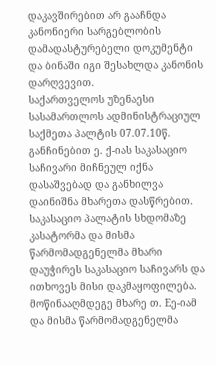დაკავშირებით არ გააჩნდა კანონიერი სარგებლობის დამადასტურებელი დოკუმენტი და ბინაში იგი შესახლდა კანონის დარღვევით.
საქართველოს უზენაესი სასამართლოს ადმინისტრაციულ საქმეთა პალტის 07.07.10წ. განჩინებით ე. ქ-იას საკასაციო საჩივარი მიჩნეულ იქნა დასაშვებად და განხილვა დაინიშნა მხარეთა დასწრებით.
საკასაციო პალატის სხდომაზე კასატორმა და მისმა წარმომადგენელმა მხარი დაუჭირეს საკასაციო საჩივარს და ითხოვეს მისი დაკმაყოფილება. მოწინააღმდეგე მხარე თ. Eე-იამ და მისმა წარმომადგენელმა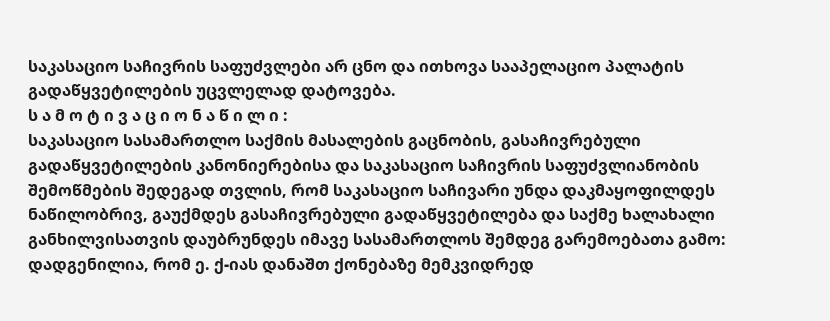საკასაციო საჩივრის საფუძვლები არ ცნო და ითხოვა სააპელაციო პალატის გადაწყვეტილების უცვლელად დატოვება.
ს ა მ ო ტ ი ვ ა ც ი ო ნ ა წ ი ლ ი :
საკასაციო სასამართლო საქმის მასალების გაცნობის, გასაჩივრებული გადაწყვეტილების კანონიერებისა და საკასაციო საჩივრის საფუძვლიანობის შემოწმების შედეგად თვლის, რომ საკასაციო საჩივარი უნდა დაკმაყოფილდეს ნაწილობრივ, გაუქმდეს გასაჩივრებული გადაწყვეტილება და საქმე ხალახალი განხილვისათვის დაუბრუნდეს იმავე სასამართლოს შემდეგ გარემოებათა გამო:
დადგენილია, რომ ე. ქ-იას დანაშთ ქონებაზე მემკვიდრედ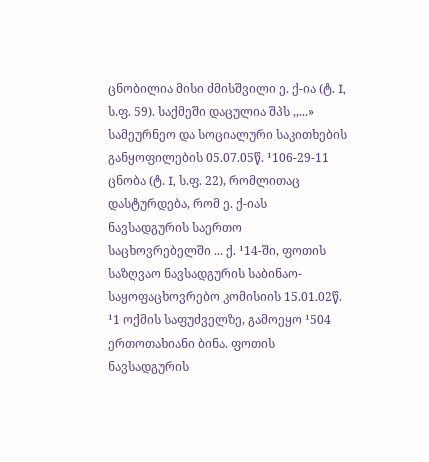ცნობილია მისი ძმისშვილი ე. ქ-ია (ტ. I, ს.ფ. 59). საქმეში დაცულია შპს ,,...» სამეურნეო და სოციალური საკითხების განყოფილების 05.07.05წ. ¹106-29-11 ცნობა (ტ. I, ს.ფ. 22), რომლითაც დასტურდება, რომ ე. ქ-იას ნავსადგურის საერთო საცხოვრებელში ... ქ. ¹14-ში, ფოთის საზღვაო ნავსადგურის საბინაო-საყოფაცხოვრებო კომისიის 15.01.02წ. ¹1 ოქმის საფუძველზე, გამოეყო ¹504 ერთოთახიანი ბინა. ფოთის ნავსადგურის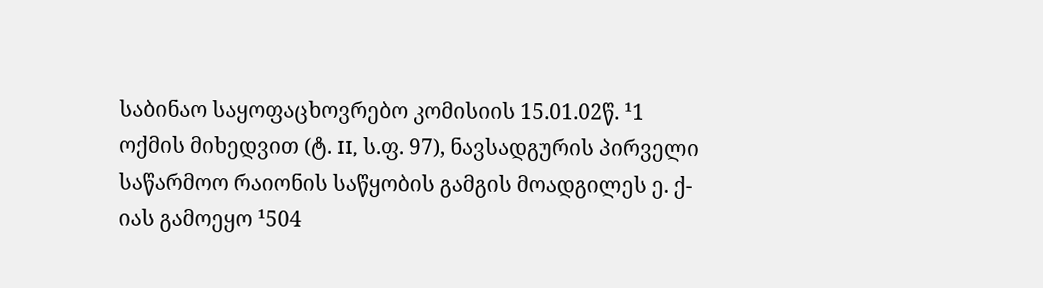საბინაო საყოფაცხოვრებო კომისიის 15.01.02წ. ¹1 ოქმის მიხედვით (ტ. II, ს.ფ. 97), ნავსადგურის პირველი საწარმოო რაიონის საწყობის გამგის მოადგილეს ე. ქ-იას გამოეყო ¹504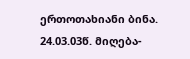ერთოთახიანი ბინა. 24.03.03წ. მიღება-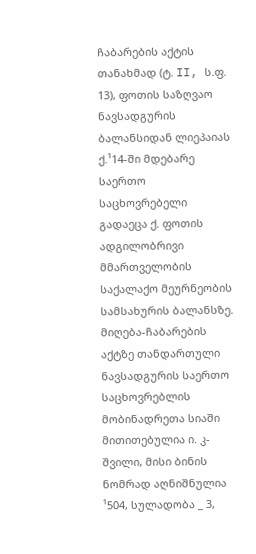ჩაბარების აქტის თანახმად (ტ. II, ს.ფ. 13), ფოთის საზღვაო ნავსადგურის ბალანსიდან ლიეპაიას ქ.¹14-ში მდებარე საერთო საცხოვრებელი გადაეცა ქ. ფოთის ადგილობრივი მმართველობის საქალაქო მეურნეობის სამსახურის ბალანსზე. მიღება-ჩაბარების აქტზე თანდართული ნავსადგურის საერთო საცხოვრებლის მობინადრეთა სიაში მითითებულია ი. კ-შვილი, მისი ბინის ნომრად აღნიშნულია ¹504, სულადობა _ 3,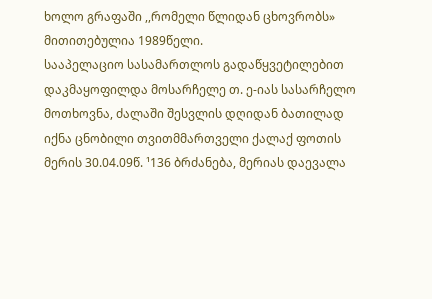ხოლო გრაფაში ,,რომელი წლიდან ცხოვრობს» მითითებულია 1989წელი.
სააპელაციო სასამართლოს გადაწყვეტილებით დაკმაყოფილდა მოსარჩელე თ. ე-იას სასარჩელო მოთხოვნა, ძალაში შესვლის დღიდან ბათილად იქნა ცნობილი თვითმმართველი ქალაქ ფოთის მერის 30.04.09წ. ¹136 ბრძანება, მერიას დაევალა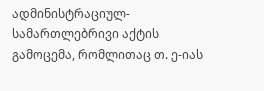ადმინისტრაციულ-სამართლებრივი აქტის გამოცემა, რომლითაც თ. ე-იას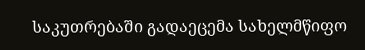საკუთრებაში გადაეცემა სახელმწიფო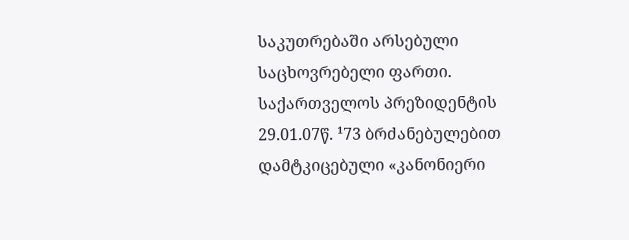საკუთრებაში არსებული საცხოვრებელი ფართი. საქართველოს პრეზიდენტის 29.01.07წ. ¹73 ბრძანებულებით დამტკიცებული «კანონიერი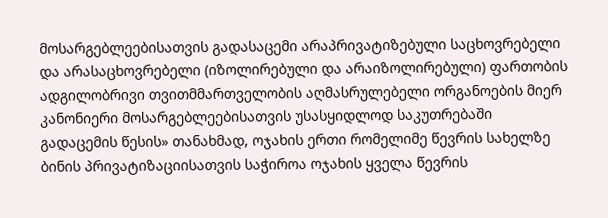მოსარგებლეებისათვის გადასაცემი არაპრივატიზებული საცხოვრებელი და არასაცხოვრებელი (იზოლირებული და არაიზოლირებული) ფართობის ადგილობრივი თვითმმართველობის აღმასრულებელი ორგანოების მიერ კანონიერი მოსარგებლეებისათვის უსასყიდლოდ საკუთრებაში გადაცემის წესის» თანახმად, ოჯახის ერთი რომელიმე წევრის სახელზე ბინის პრივატიზაციისათვის საჭიროა ოჯახის ყველა წევრის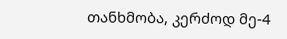თანხმობა, კერძოდ მე-4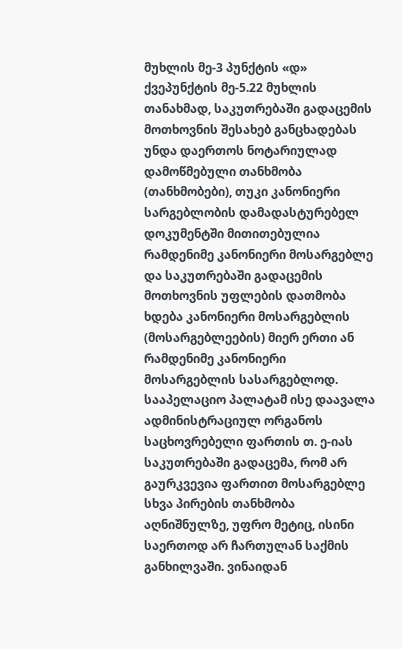მუხლის მე-3 პუნქტის «დ» ქვეპუნქტის მე-5.22 მუხლის თანახმად, საკუთრებაში გადაცემის მოთხოვნის შესახებ განცხადებას უნდა დაერთოს ნოტარიულად დამოწმებული თანხმობა (თანხმობები), თუკი კანონიერი სარგებლობის დამადასტურებელ დოკუმენტში მითითებულია რამდენიმე კანონიერი მოსარგებლე და საკუთრებაში გადაცემის მოთხოვნის უფლების დათმობა ხდება კანონიერი მოსარგებლის (მოსარგებლეების) მიერ ერთი ან რამდენიმე კანონიერი მოსარგებლის სასარგებლოდ. სააპელაციო პალატამ ისე დაავალა ადმინისტრაციულ ორგანოს საცხოვრებელი ფართის თ. ე-იას საკუთრებაში გადაცემა, რომ არ გაურკვევია ფართით მოსარგებლე სხვა პირების თანხმობა აღნიშნულზე, უფრო მეტიც, ისინი საერთოდ არ ჩართულან საქმის განხილვაში. ვინაიდან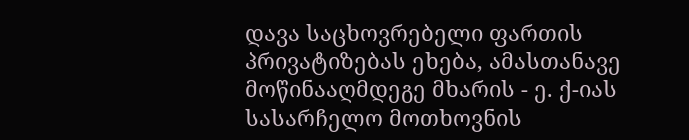დავა საცხოვრებელი ფართის პრივატიზებას ეხება, ამასთანავე მოწინააღმდეგე მხარის - ე. ქ-იას სასარჩელო მოთხოვნის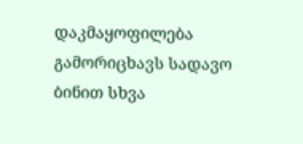დაკმაყოფილება გამორიცხავს სადავო ბინით სხვა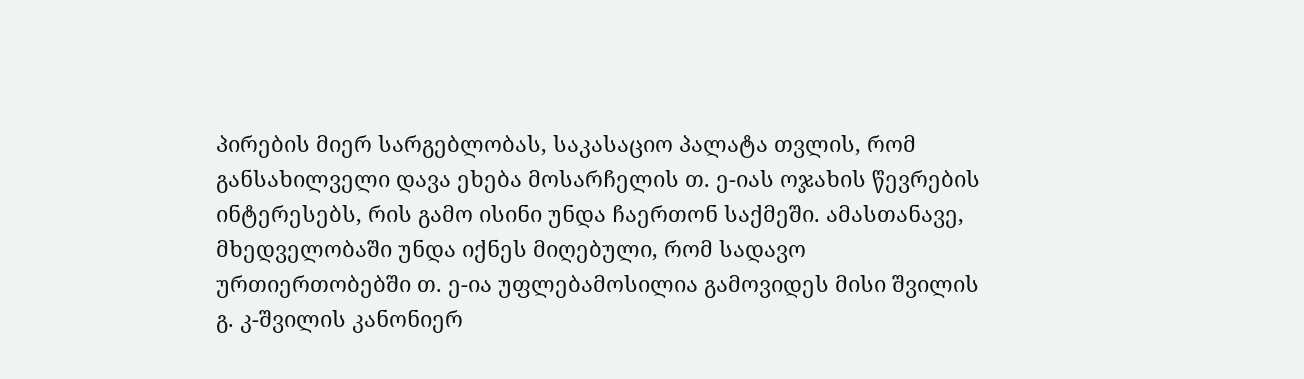პირების მიერ სარგებლობას, საკასაციო პალატა თვლის, რომ განსახილველი დავა ეხება მოსარჩელის თ. ე-იას ოჯახის წევრების ინტერესებს, რის გამო ისინი უნდა ჩაერთონ საქმეში. ამასთანავე, მხედველობაში უნდა იქნეს მიღებული, რომ სადავო ურთიერთობებში თ. ე-ია უფლებამოსილია გამოვიდეს მისი შვილის გ. კ-შვილის კანონიერ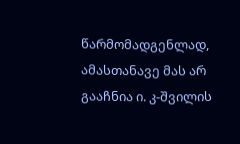წარმომადგენლად, ამასთანავე მას არ გააჩნია ი. კ-შვილის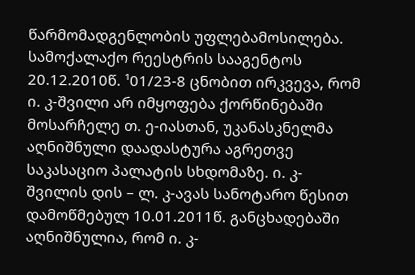წარმომადგენლობის უფლებამოსილება. სამოქალაქო რეესტრის სააგენტოს 20.12.2010წ. ¹01/23-8 ცნობით ირკვევა, რომ ი. კ-შვილი არ იმყოფება ქორწინებაში მოსარჩელე თ. ე-იასთან, უკანასკნელმა აღნიშნული დაადასტურა აგრეთვე საკასაციო პალატის სხდომაზე. ი. კ-შვილის დის – ლ. კ-ავას სანოტარო წესით დამოწმებულ 10.01.2011წ. განცხადებაში აღნიშნულია, რომ ი. კ-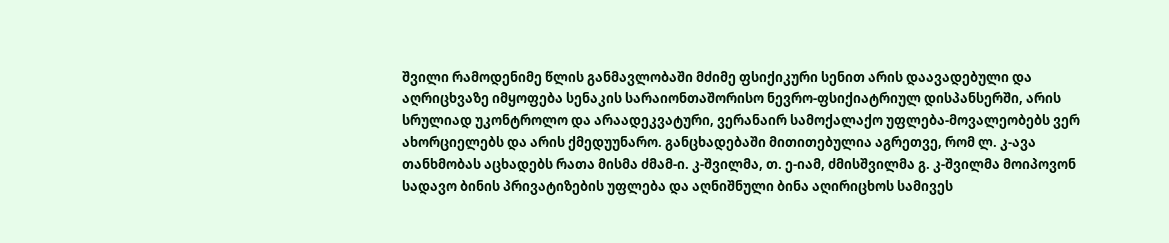შვილი რამოდენიმე წლის განმავლობაში მძიმე ფსიქიკური სენით არის დაავადებული და აღრიცხვაზე იმყოფება სენაკის სარაიონთაშორისო ნევრო-ფსიქიატრიულ დისპანსერში, არის სრულიად უკონტროლო და არაადეკვატური, ვერანაირ სამოქალაქო უფლება-მოვალეობებს ვერ ახორციელებს და არის ქმედუუნარო. განცხადებაში მითითებულია აგრეთვე, რომ ლ. კ-ავა თანხმობას აცხადებს რათა მისმა ძმამ-ი. კ-შვილმა, თ. ე-იამ, ძმისშვილმა გ. კ-შვილმა მოიპოვონ სადავო ბინის პრივატიზების უფლება და აღნიშნული ბინა აღირიცხოს სამივეს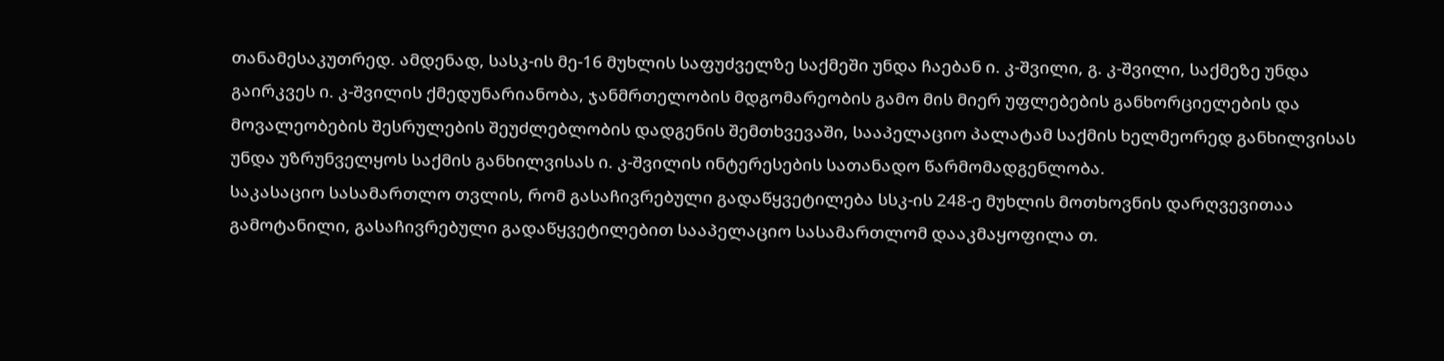თანამესაკუთრედ. ამდენად, სასკ-ის მე-16 მუხლის საფუძველზე საქმეში უნდა ჩაებან ი. კ-შვილი, გ. კ-შვილი, საქმეზე უნდა გაირკვეს ი. კ-შვილის ქმედუნარიანობა, ჯანმრთელობის მდგომარეობის გამო მის მიერ უფლებების განხორციელების და მოვალეობების შესრულების შეუძლებლობის დადგენის შემთხვევაში, სააპელაციო პალატამ საქმის ხელმეორედ განხილვისას უნდა უზრუნველყოს საქმის განხილვისას ი. კ-შვილის ინტერესების სათანადო წარმომადგენლობა.
საკასაციო სასამართლო თვლის, რომ გასაჩივრებული გადაწყვეტილება სსკ-ის 248-ე მუხლის მოთხოვნის დარღვევითაა გამოტანილი, გასაჩივრებული გადაწყვეტილებით სააპელაციო სასამართლომ დააკმაყოფილა თ.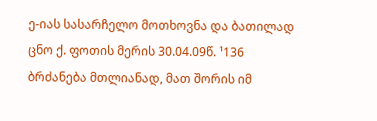ე-იას სასარჩელო მოთხოვნა და ბათილად ცნო ქ. ფოთის მერის 30.04.09წ. ¹136 ბრძანება მთლიანად, მათ შორის იმ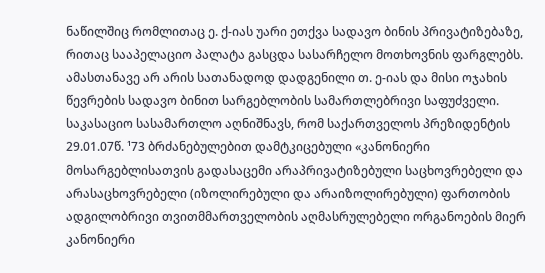ნაწილშიც რომლითაც ე. ქ-იას უარი ეთქვა სადავო ბინის პრივატიზებაზე, რითაც სააპელაციო პალატა გასცდა სასარჩელო მოთხოვნის ფარგლებს. ამასთანავე არ არის სათანადოდ დადგენილი თ. ე-იას და მისი ოჯახის წევრების სადავო ბინით სარგებლობის სამართლებრივი საფუძველი.
საკასაციო სასამართლო აღნიშნავს, რომ საქართველოს პრეზიდენტის 29.01.07წ. ¹73 ბრძანებულებით დამტკიცებული «კანონიერი მოსარგებლისათვის გადასაცემი არაპრივატიზებული საცხოვრებელი და არასაცხოვრებელი (იზოლირებული და არაიზოლირებული) ფართობის ადგილობრივი თვითმმართველობის აღმასრულებელი ორგანოების მიერ კანონიერი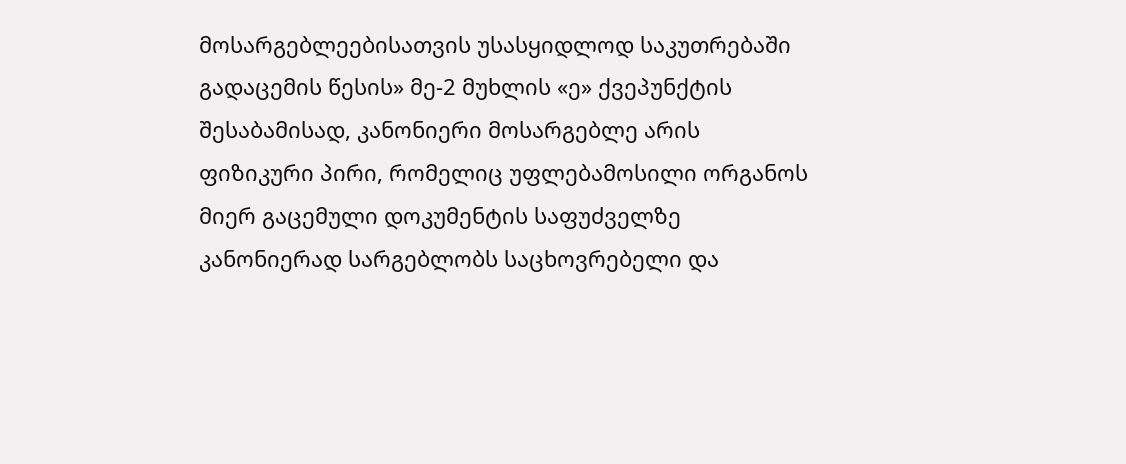მოსარგებლეებისათვის უსასყიდლოდ საკუთრებაში გადაცემის წესის» მე-2 მუხლის «ე» ქვეპუნქტის შესაბამისად, კანონიერი მოსარგებლე არის ფიზიკური პირი, რომელიც უფლებამოსილი ორგანოს მიერ გაცემული დოკუმენტის საფუძველზე კანონიერად სარგებლობს საცხოვრებელი და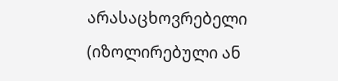არასაცხოვრებელი (იზოლირებული ან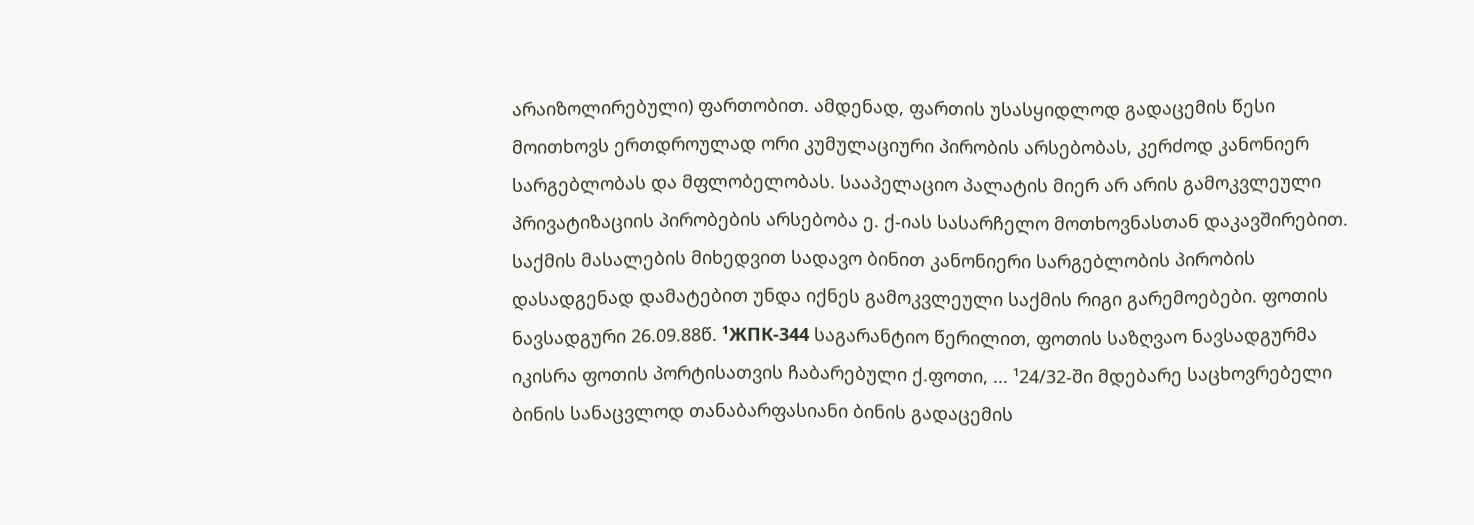არაიზოლირებული) ფართობით. ამდენად, ფართის უსასყიდლოდ გადაცემის წესი მოითხოვს ერთდროულად ორი კუმულაციური პირობის არსებობას, კერძოდ კანონიერ სარგებლობას და მფლობელობას. სააპელაციო პალატის მიერ არ არის გამოკვლეული პრივატიზაციის პირობების არსებობა ე. ქ-იას სასარჩელო მოთხოვნასთან დაკავშირებით. საქმის მასალების მიხედვით სადავო ბინით კანონიერი სარგებლობის პირობის დასადგენად დამატებით უნდა იქნეს გამოკვლეული საქმის რიგი გარემოებები. ფოთის ნავსადგური 26.09.88წ. ¹ЖПК-344 საგარანტიო წერილით, ფოთის საზღვაო ნავსადგურმა იკისრა ფოთის პორტისათვის ჩაბარებული ქ.ფოთი, ... ¹24/32-ში მდებარე საცხოვრებელი ბინის სანაცვლოდ თანაბარფასიანი ბინის გადაცემის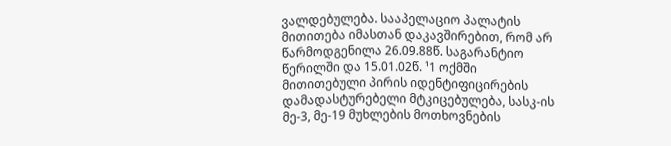ვალდებულება. სააპელაციო პალატის მითითება იმასთან დაკავშირებით, რომ არ წარმოდგენილა 26.09.88წ. საგარანტიო წერილში და 15.01.02წ. ¹1 ოქმში მითითებული პირის იდენტიფიცირების დამადასტურებელი მტკიცებულება, სასკ-ის მე-3, მე-19 მუხლების მოთხოვნების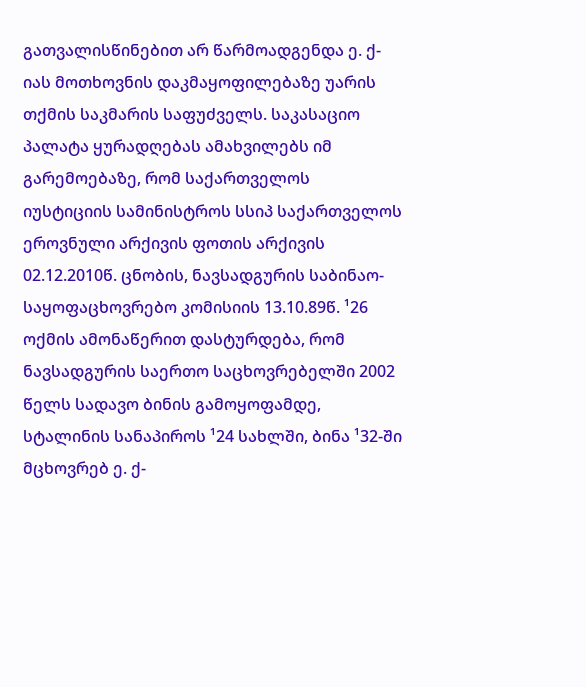გათვალისწინებით არ წარმოადგენდა ე. ქ-იას მოთხოვნის დაკმაყოფილებაზე უარის თქმის საკმარის საფუძველს. საკასაციო პალატა ყურადღებას ამახვილებს იმ გარემოებაზე, რომ საქართველოს იუსტიციის სამინისტროს სსიპ საქართველოს ეროვნული არქივის ფოთის არქივის 02.12.2010წ. ცნობის, ნავსადგურის საბინაო-საყოფაცხოვრებო კომისიის 13.10.89წ. ¹26 ოქმის ამონაწერით დასტურდება, რომ ნავსადგურის საერთო საცხოვრებელში 2002 წელს სადავო ბინის გამოყოფამდე, სტალინის სანაპიროს ¹24 სახლში, ბინა ¹32-ში მცხოვრებ ე. ქ-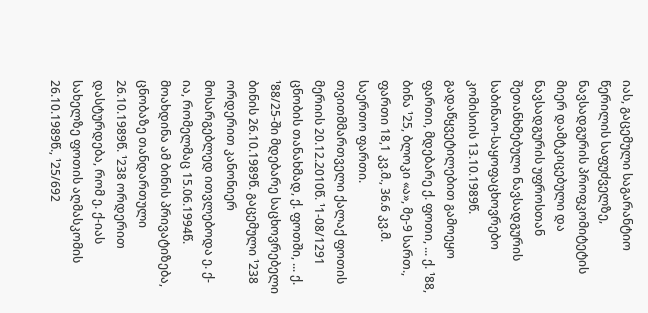იას, გაცემული საგარანტიო წერილის საფუძველზე, ნავსადგურის პროფკომიტეტის მიერ დამტკიცებული და ნავსადგურის უფროსთან შეთანხმებული ნავსადგურის საბინაო-საყოფაცხოვრებო კომისიის 13.10.1989წ. გადაწყვეტილებით გამოეყო ფართი, მდებარე ქ. ფოთი, ... ქ. ¹88, ბინა ¹25, ბლოკი «ა», მე-9 სართ., ფართი 18,1 კვ.მ., 36.6 კვ.მ. საერთო ფართი. თვითმმართველი ქალაქ ფოთის მერიის 20.12.2010წ. ¹1-08/1291 ცნობის თანახმად, ქ. ფოთში, ... ქ. ¹88/25-ში მდებარე საცხოვრებელი ბინის 26.10.1989წ. გაცემული ¹238 ორდერით კანონიერ მოსარგებლედ ითვლებოდა ე. ქ-ია, რომელმაც 15.06.1994წ. მოახდინა ამ ბინის პრივატიზება, ცნობაზე თანდართული 26.10.1989წ. ¹238 ორდერით დასტურდება, რომ ე. ქ-იას სახელზე ფოთის აღმასკომის 26.10.1989წ., ¹25/692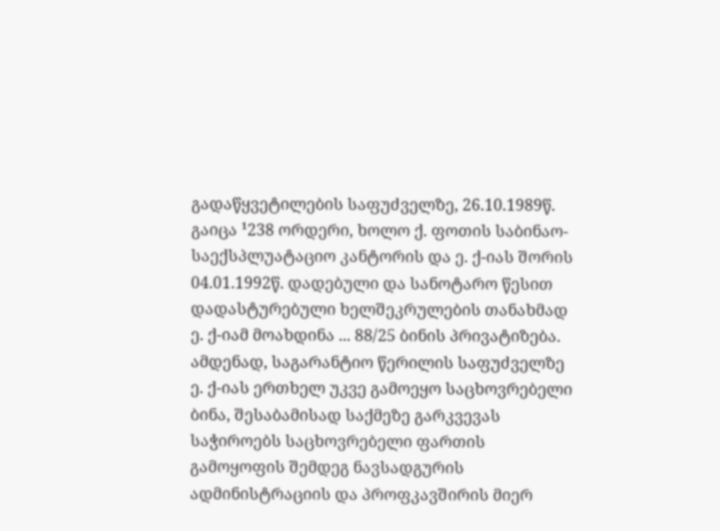გადაწყვეტილების საფუძველზე, 26.10.1989წ. გაიცა ¹238 ორდერი, ხოლო ქ. ფოთის საბინაო-საექსპლუატაციო კანტორის და ე. ქ-იას შორის 04.01.1992წ. დადებული და სანოტარო წესით დადასტურებული ხელშეკრულების თანახმად ე. ქ-იამ მოახდინა ... 88/25 ბინის პრივატიზება. ამდენად, საგარანტიო წერილის საფუძველზე ე. ქ-იას ერთხელ უკვე გამოეყო საცხოვრებელი ბინა, შესაბამისად საქმეზე გარკვევას საჭიროებს საცხოვრებელი ფართის გამოყოფის შემდეგ ნავსადგურის ადმინისტრაციის და პროფკავშირის მიერ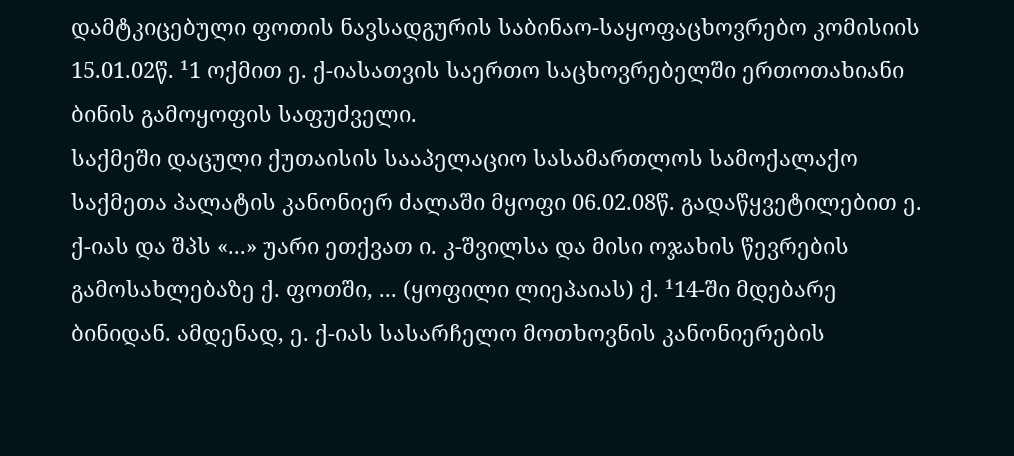დამტკიცებული ფოთის ნავსადგურის საბინაო-საყოფაცხოვრებო კომისიის 15.01.02წ. ¹1 ოქმით ე. ქ-იასათვის საერთო საცხოვრებელში ერთოთახიანი ბინის გამოყოფის საფუძველი.
საქმეში დაცული ქუთაისის სააპელაციო სასამართლოს სამოქალაქო საქმეთა პალატის კანონიერ ძალაში მყოფი 06.02.08წ. გადაწყვეტილებით ე. ქ-იას და შპს «...» უარი ეთქვათ ი. კ-შვილსა და მისი ოჯახის წევრების გამოსახლებაზე ქ. ფოთში, ... (ყოფილი ლიეპაიას) ქ. ¹14-ში მდებარე ბინიდან. ამდენად, ე. ქ-იას სასარჩელო მოთხოვნის კანონიერების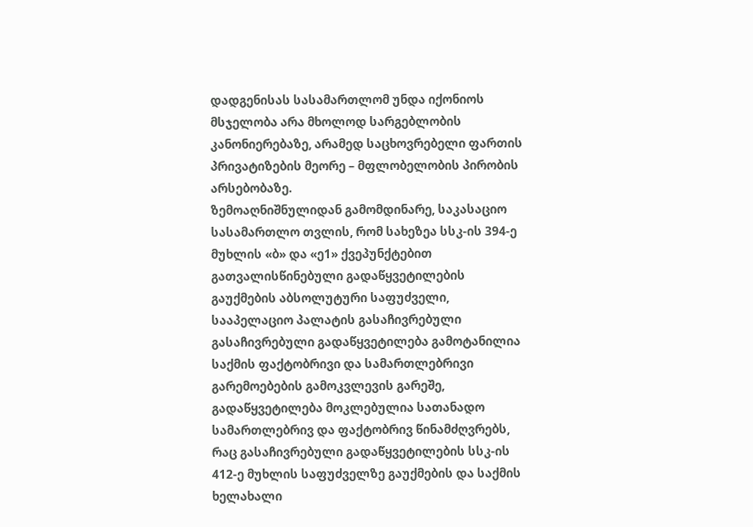დადგენისას სასამართლომ უნდა იქონიოს მსჯელობა არა მხოლოდ სარგებლობის კანონიერებაზე, არამედ საცხოვრებელი ფართის პრივატიზების მეორე – მფლობელობის პირობის არსებობაზე.
ზემოაღნიშნულიდან გამომდინარე, საკასაციო სასამართლო თვლის, რომ სახეზეა სსკ-ის 394-ე მუხლის «ბ» და «ე1» ქვეპუნქტებით გათვალისწინებული გადაწყვეტილების გაუქმების აბსოლუტური საფუძველი, სააპელაციო პალატის გასაჩივრებული გასაჩივრებული გადაწყვეტილება გამოტანილია საქმის ფაქტობრივი და სამართლებრივი გარემოებების გამოკვლევის გარეშე, გადაწყვეტილება მოკლებულია სათანადო სამართლებრივ და ფაქტობრივ წინამძღვრებს, რაც გასაჩივრებული გადაწყვეტილების სსკ-ის 412-ე მუხლის საფუძველზე გაუქმების და საქმის ხელახალი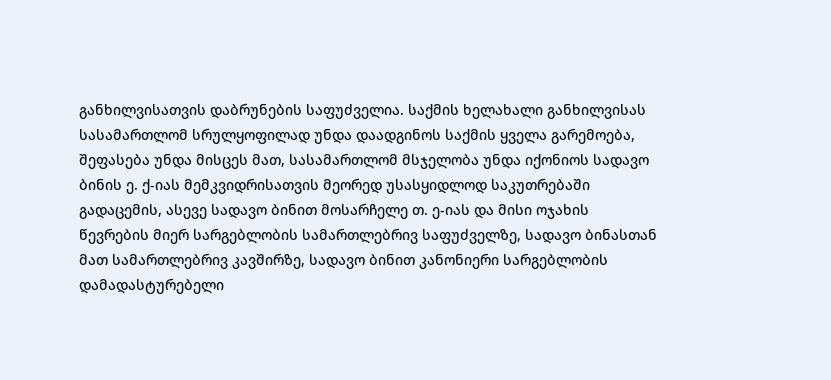განხილვისათვის დაბრუნების საფუძველია. საქმის ხელახალი განხილვისას სასამართლომ სრულყოფილად უნდა დაადგინოს საქმის ყველა გარემოება, შეფასება უნდა მისცეს მათ, სასამართლომ მსჯელობა უნდა იქონიოს სადავო ბინის ე. ქ-იას მემკვიდრისათვის მეორედ უსასყიდლოდ საკუთრებაში გადაცემის, ასევე სადავო ბინით მოსარჩელე თ. ე-იას და მისი ოჯახის წევრების მიერ სარგებლობის სამართლებრივ საფუძველზე, სადავო ბინასთან მათ სამართლებრივ კავშირზე, სადავო ბინით კანონიერი სარგებლობის დამადასტურებელი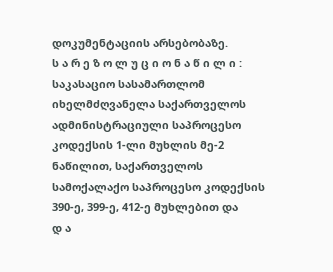დოკუმენტაციის არსებობაზე.
ს ა რ ე ზ ო ლ უ ც ი ო ნ ა წ ი ლ ი :
საკასაციო სასამართლომ იხელმძღვანელა საქართველოს ადმინისტრაციული საპროცესო კოდექსის 1-ლი მუხლის მე-2 ნაწილით, საქართველოს სამოქალაქო საპროცესო კოდექსის 390-ე, 399-ე, 412-ე მუხლებით და
დ ა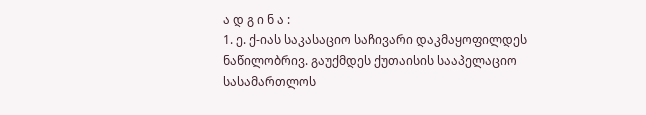ა დ გ ი ნ ა :
1. ე. ქ-იას საკასაციო საჩივარი დაკმაყოფილდეს ნაწილობრივ. გაუქმდეს ქუთაისის სააპელაციო სასამართლოს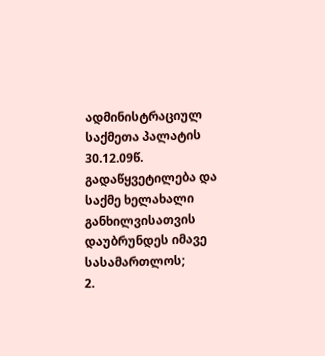ადმინისტრაციულ საქმეთა პალატის 30.12.09წ. გადაწყვეტილება და საქმე ხელახალი განხილვისათვის დაუბრუნდეს იმავე სასამართლოს;
2.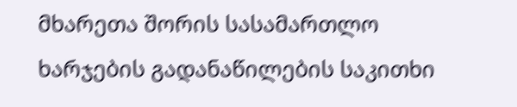მხარეთა შორის სასამართლო ხარჯების გადანაწილების საკითხი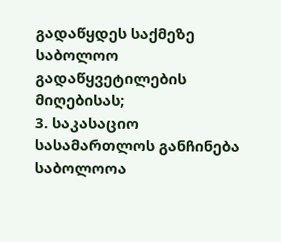გადაწყდეს საქმეზე საბოლოო გადაწყვეტილების მიღებისას;
3. საკასაციო სასამართლოს განჩინება საბოლოოა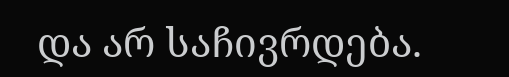და არ საჩივრდება.